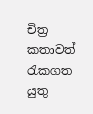චිත්‍ර කතාවත් රැකගත යුතු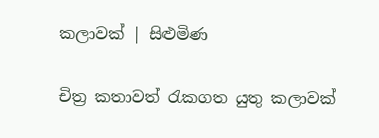කලාවක් | සිළුමිණ

චිත්‍ර කතාවත් රැකගත යුතු කලාවක්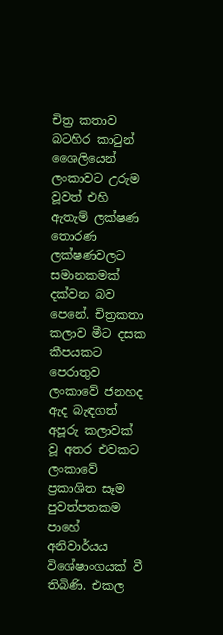චිත්‍ර කතාව බටහිර කාටුන් ශෛලියෙන් ලංකාවට උරුම වූවත් එහි ඇතැම් ලක්ෂණ තොරණ ලක්ෂණවලට සමානකමක් දක්වන බව පෙනේ. චිත්‍රකතා කලාව මීට දසක කීපයකට පෙරාතුව ලංකාවේ ජනහද ඇද බැඳගත් අපූරු කලාවක් වූ අතර එවකට ලංකාවේ ප්‍රකාශිත සෑම පුවත්පතකම පාහේ අනිවාර්යය විශේෂාංගයක් වී තිබිණි. එකල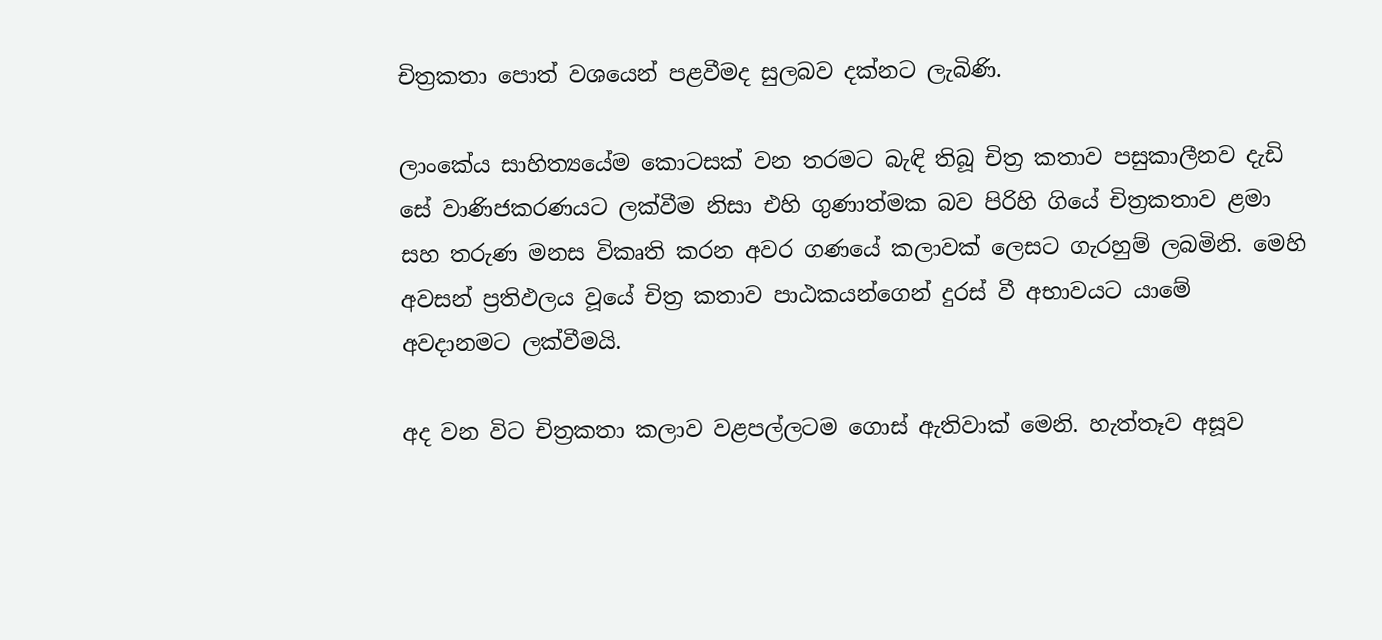චිත්‍රකතා පොත් වශයෙන් පළවීමද සුලබව දක්නට ලැබිණි.

ලාංකේය සාහිත්‍යයේම කොටසක් වන තරමට බැඳි තිබූ චිත්‍ර කතාව පසුකාලීනව දැඩි සේ වාණිජකරණයට ලක්වීම නිසා එහි ගුණාත්මක බව පිරිහි ගියේ චිත්‍රකතාව ළමා සහ තරුණ මනස විකෘති කරන අවර ගණයේ කලාවක් ලෙසට ගැරහුම් ලබමිනි. මෙහි අවසන් ප්‍රතිඵලය වූයේ චිත්‍ර කතාව පාඨකයන්ගෙන් දුරස් වී අභාවයට යාමේ අවදානමට ලක්වීමයි.

අද වන විට චිත්‍රකතා කලාව වළපල්ලටම ගොස් ඇතිවාක් මෙනි. හැත්තෑව අසූව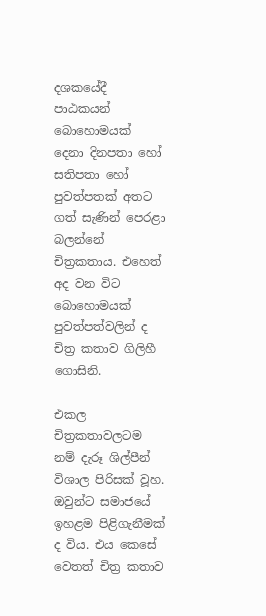දශකයේදී පාඨකයන් බොහොමයක් දෙනා දිනපතා හෝ සතිපතා හෝ පුවත්පතක් අතට ගත් සැණින් පෙරළා බලන්නේ චිත්‍රකතාය. එහෙත් අද වන විට බොහොමයක් පුවත්පත්වලින් ද චිත්‍ර කතාව ගිලිහී ගොසිනි.

එකල චිත්‍රකතාවලටම නම් දැරූ ශිල්පීන් විශාල පිරිසක් වූහ. ඔවුන්ට සමාජයේ ඉහළම පිළිගැනීමක් ද විය. එය කෙසේ වෙතත් චිත්‍ර කතාව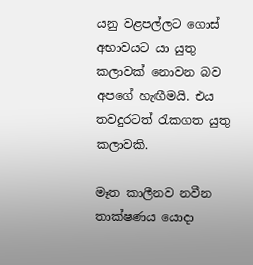යනු වළපල්ලට ගොස් අභාවයට යා යුතු කලාවක් නොවන බව අපගේ හැඟීමයි. එය තවදුරටත් රැකගත යුතු කලාවකි.

මෑත කාලීනව නවීන තාක්ෂණය යොදා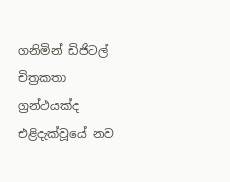ගනිමින් ඩිජිටල් චිත්‍රකතා ග්‍රන්ථයක්ද එළිදැක්වූයේ නව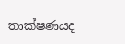තාක්ෂණයද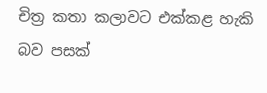චිත්‍ර කතා කලාවට එක්කළ හැකි බව පසක්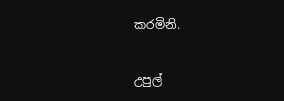කරමිනි.

උපුල්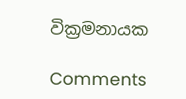වික්‍රමනායක

Comments